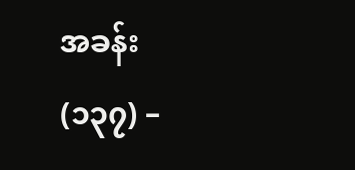အခန်း
(၁၃၇) –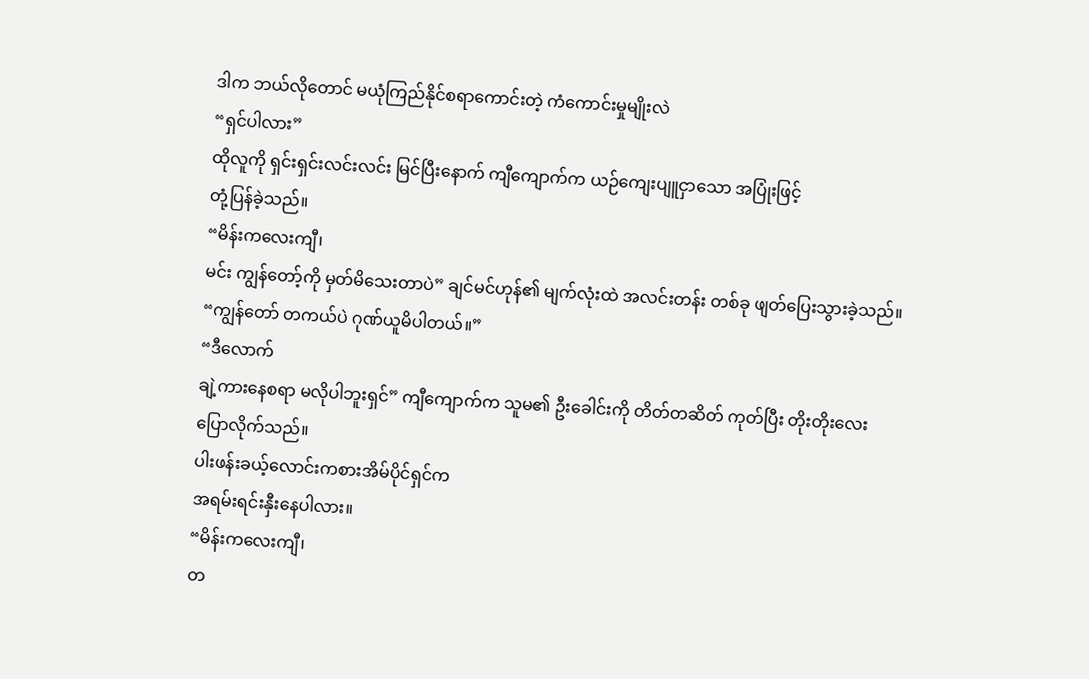ဒါက ဘယ်လိုတောင် မယုံကြည်နိုင်စရာကောင်းတဲ့ ကံကောင်းမှုမျိုးလဲ
“ရှင်ပါလား”
ထိုလူကို ရှင်းရှင်းလင်းလင်း မြင်ပြီးနောက် ကျီကျောက်က ယဉ်ကျေးပျူငှာသော အပြုံးဖြင့်
တုံ့ပြန်ခဲ့သည်။
“မိန်းကလေးကျီ၊
မင်း ကျွန်တော့်ကို မှတ်မိသေးတာပဲ” ချင်မင်ဟုန်၏ မျက်လုံးထဲ အလင်းတန်း တစ်ခု ဖျတ်ပြေးသွားခဲ့သည်။
“ကျွန်တော် တကယ်ပဲ ဂုဏ်ယူမိပါတယ်။”
“ဒီလောက်
ချဲ့ကားနေစရာ မလိုပါဘူးရှင်” ကျီကျောက်က သူမ၏ ဦးခေါင်းကို တိတ်တဆိတ် ကုတ်ပြီး တိုးတိုးလေး
ပြောလိုက်သည်။
ပါးဖန်းခယ့်လောင်းကစားအိမ်ပိုင်ရှင်က
အရမ်းရင်းနှီးနေပါလား။
“မိန်းကလေးကျီ၊
တ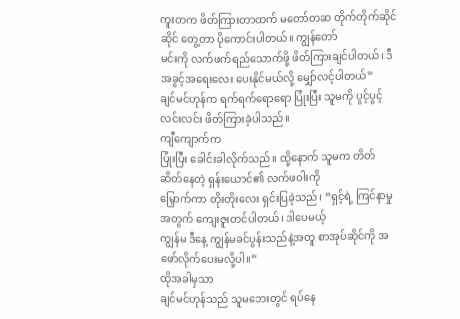ကူးတက ဖိတ်ကြားတာထက် မတော်တဆ တိုက်တိုက်ဆိုင်ဆိုင် တွေ့တာ ပိုကောင်းပါတယ်။ ကျွန်တော်
မင်းကို လက်ဖက်ရည်သောက်ဖို့ ဖိတ်ကြားချင်ပါတယ်၊ ဒီအခွင့်အရေးလေး ပေးနိုင်မယ်လို့ မျှော်လင့်ပါတယ်”
ချင်မင်ဟုန်က ရက်ရက်ရောရော ပြုံးပြီး သူမကို ပွင့်ပွင့်လင်းလင်း ဖိတ်ကြားခဲ့ပါသည်။
ကျီကျောက်က
ပြုံးပြီး ခေါင်းခါလိုက်သည်။ ထို့နောက် သူမက တိတ်ဆိတ်နေတဲ့ ရှန်းယောင်၏ လက်ဖဝါးကို
မြှောက်ကာ တိုးတိုးလေး ရှင်းပြခဲ့သည်၊ “ရှင့်ရဲ့ ကြင်နာမှုအတွက် ကျေးဇူးတင်ပါတယ်၊ ဒါပေမယ့်
ကျွန်မ ဒီနေ့ ကျွန်မခင်ပွန်းသည်နဲ့အတူ စာအုပ်ဆိုင်ကို အဖော်လိုက်ပေးမလို့ပါ။”
ထိုအခါမှသာ
ချင်မင်ဟုန်သည် သူမဘေးတွင် ရပ်နေ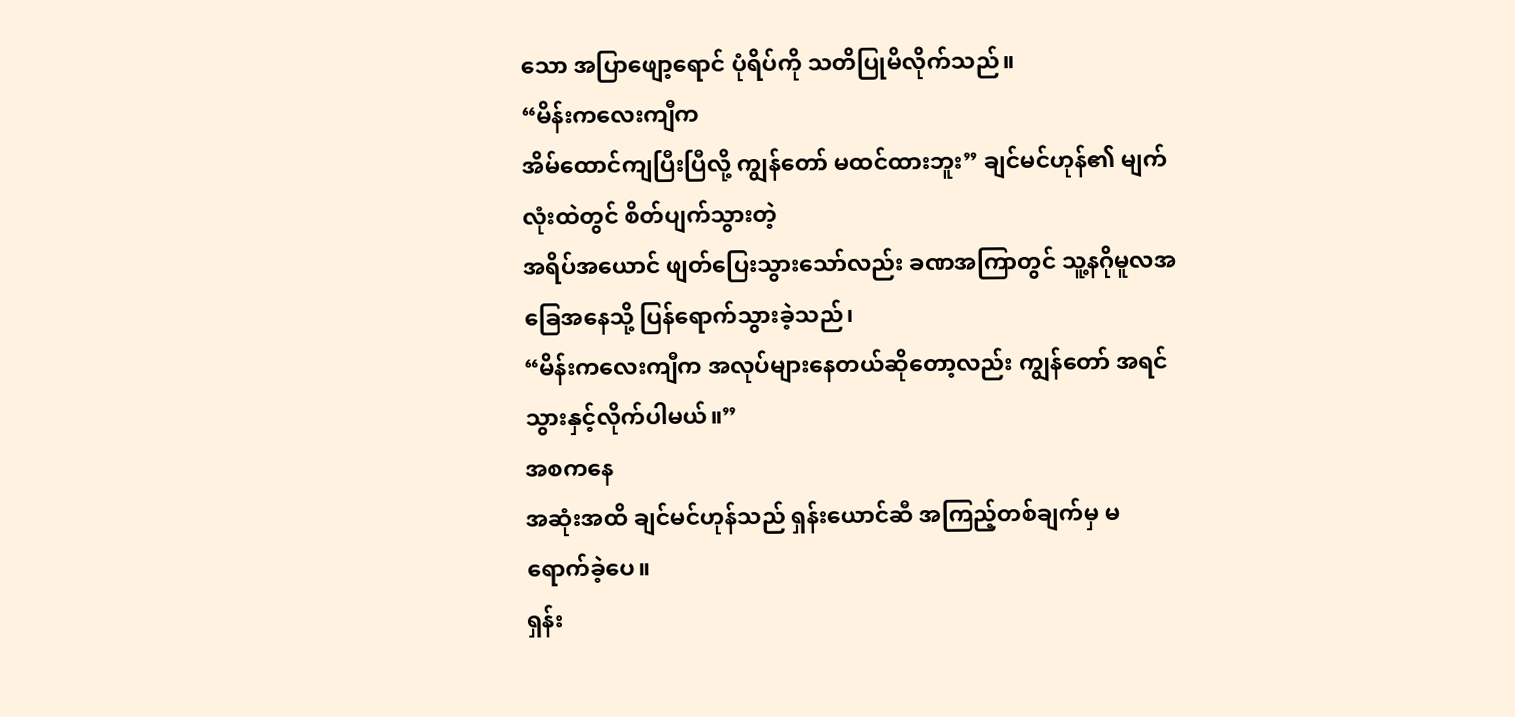သော အပြာဖျော့ရောင် ပုံရိပ်ကို သတိပြုမိလိုက်သည်။
“မိန်းကလေးကျီက
အိမ်ထောင်ကျပြီးပြီလို့ ကျွန်တော် မထင်ထားဘူး” ချင်မင်ဟုန်၏ မျက်လုံးထဲတွင် စိတ်ပျက်သွားတဲ့
အရိပ်အယောင် ဖျတ်ပြေးသွားသော်လည်း ခဏအကြာတွင် သူ့နဂိုမူလအခြေအနေသို့ ပြန်ရောက်သွားခဲ့သည်၊
“မိန်းကလေးကျီက အလုပ်များနေတယ်ဆိုတော့လည်း ကျွန်တော် အရင်သွားနှင့်လိုက်ပါမယ်။”
အစကနေ
အဆုံးအထိ ချင်မင်ဟုန်သည် ရှန်းယောင်ဆီ အကြည့်တစ်ချက်မှ မရောက်ခဲ့ပေ။
ရှန်း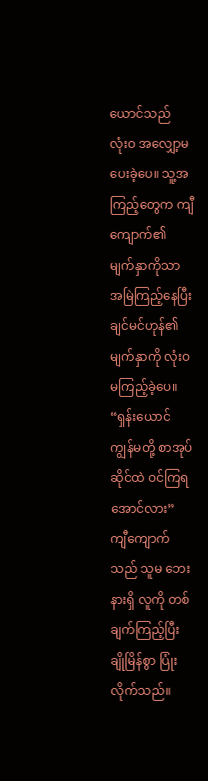ယောင်သည်
လုံးဝ အလျှော့မပေးခဲ့ပေ။ သူ့အကြည့်တွေက ကျီကျောက်၏ မျက်နှာကိုသာ အမြဲကြည့်နေပြီး ချင်မင်ဟုန်၏
မျက်နှာကို လုံးဝ မကြည့်ခဲ့ပေ။
“ရှန်းယောင်
ကျွန်မတို့ စာအုပ်ဆိုင်ထဲ ဝင်ကြရအောင်လား” ကျီကျောက်သည် သူမ ဘေးနားရှိ လူကို တစ်ချက်ကြည့်ပြီး
ချိုမြိန်စွာ ပြုံးလိုက်သည်။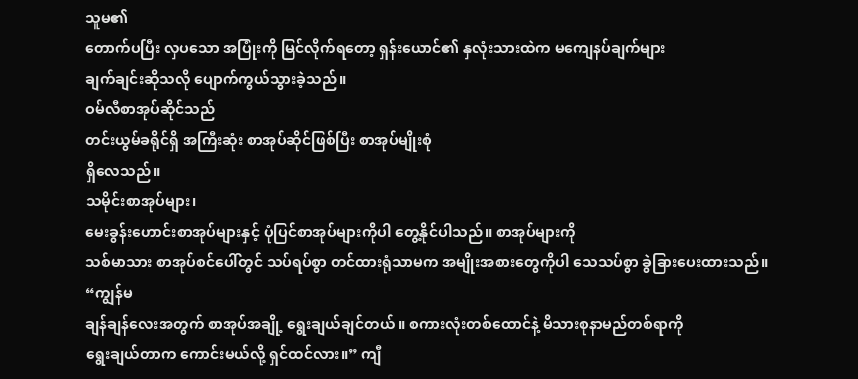သူမ၏
တောက်ပပြီး လှပသော အပြုံးကို မြင်လိုက်ရတော့ ရှန်းယောင်၏ နှလုံးသားထဲက မကျေနပ်ချက်များ
ချက်ချင်းဆိုသလို ပျောက်ကွယ်သွားခဲ့သည်။
ဝမ်လီစာအုပ်ဆိုင်သည်
တင်းယွမ်ခရိုင်ရှိ အကြီးဆုံး စာအုပ်ဆိုင်ဖြစ်ပြီး စာအုပ်မျိုးစုံ
ရှိလေသည်။
သမိုင်းစာအုပ်များ၊
မေးခွန်းဟောင်းစာအုပ်များနှင့် ပုံပြင်စာအုပ်များကိုပါ တွေ့နိုင်ပါသည်။ စာအုပ်များကို
သစ်မာသား စာအုပ်စင်ပေါ်တွင် သပ်ရပ်စွာ တင်ထားရုံသာမက အမျိုးအစားတွေကိုပါ သေသပ်စွာ ခွဲခြားပေးထားသည်။
“ကျွန်မ
ချန်ချန်လေးအတွက် စာအုပ်အချို့ ရွေးချယ်ချင်တယ်။ စကားလုံးတစ်ထောင်နဲ့ မိသားစုနာမည်တစ်ရာကို
ရွေးချယ်တာက ကောင်းမယ်လို့ ရှင်ထင်လား။” ကျီ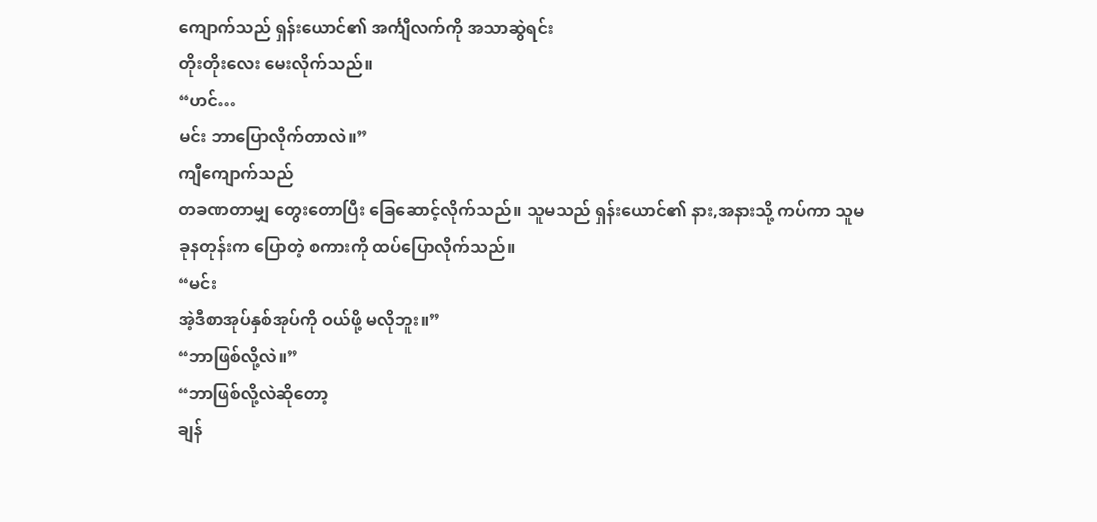ကျောက်သည် ရှန်းယောင်၏ အင်္ကျီလက်ကို အသာဆွဲရင်း
တိုးတိုးလေး မေးလိုက်သည်။
“ဟင်…
မင်း ဘာပြောလိုက်တာလဲ။”
ကျီကျောက်သည်
တခဏတာမျှ တွေးတောပြီး ခြေဆောင့်လိုက်သည်။ သူမသည် ရှန်းယောင်၏ နား,အနားသို့ ကပ်ကာ သူမ
ခုနတုန်းက ပြောတဲ့ စကားကို ထပ်ပြောလိုက်သည်။
“မင်း
အဲ့ဒီစာအုပ်နှစ်အုပ်ကို ဝယ်ဖို့ မလိုဘူး။”
“ဘာဖြစ်လို့လဲ။”
“ဘာဖြစ်လို့လဲဆိုတော့
ချန်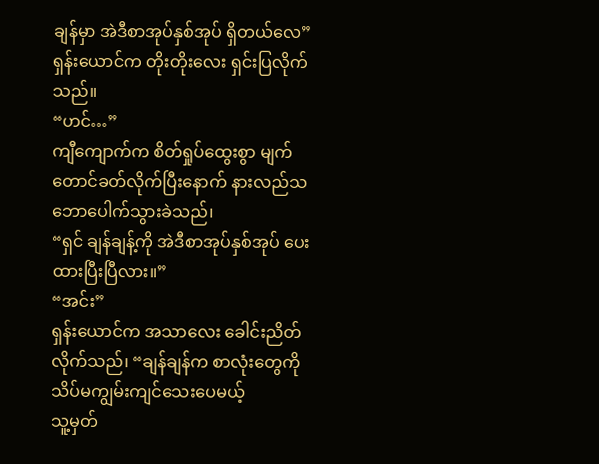ချန်မှာ အဲဒီစာအုပ်နှစ်အုပ် ရှိတယ်လေ” ရှန်းယောင်က တိုးတိုးလေး ရှင်းပြလိုက်သည်။
“ဟင်…”
ကျီကျောက်က စိတ်ရှုပ်ထွေးစွာ မျက်တောင်ခတ်လိုက်ပြီးနောက် နားလည်သဘောပေါက်သွားခဲသည်၊
“ရှင် ချန်ချန့်ကို အဲဒီစာအုပ်နှစ်အုပ် ပေးထားပြီးပြီလား။”
“အင်း”
ရှန်းယောင်က အသာလေး ခေါင်းညိတ်လိုက်သည်၊ “ချန်ချန်က စာလုံးတွေကို သိပ်မကျွမ်းကျင်သေးပေမယ့်
သူ့မှတ်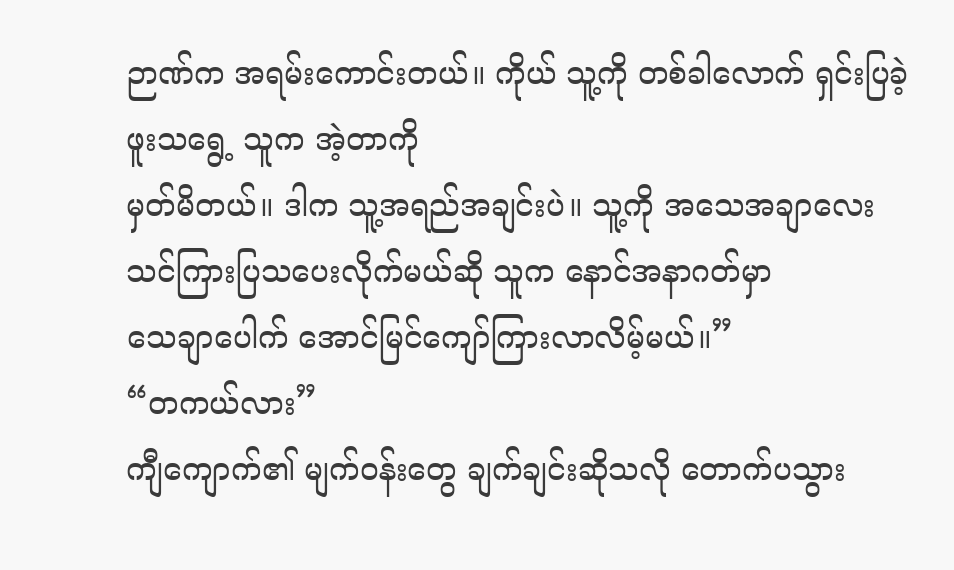ဉာဏ်က အရမ်းကောင်းတယ်။ ကိုယ် သူ့ကို တစ်ခါလောက် ရှင်းပြခဲ့ဖူးသရွေ့ သူက အဲ့တာကို
မှတ်မိတယ်။ ဒါက သူ့အရည်အချင်းပဲ။ သူ့ကို အသေအချာလေး သင်ကြားပြသပေးလိုက်မယ်ဆို သူက နောင်အနာဂတ်မှာ
သေချာပေါက် အောင်မြင်ကျော်ကြားလာလိမ့်မယ်။”
“တကယ်လား”
ကျီကျောက်၏ မျက်ဝန်းတွေ ချက်ချင်းဆိုသလို တောက်ပသွား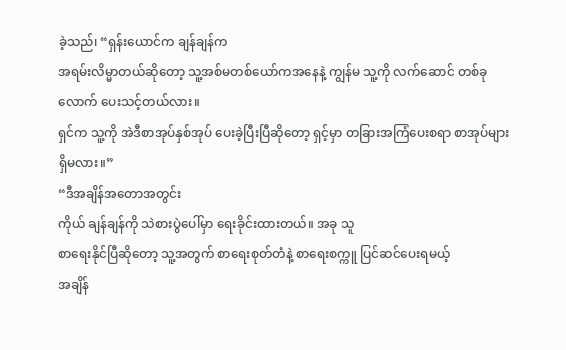ခဲ့သည်၊ “ရှန်းယောင်က ချန်ချန်က
အရမ်းလိမ္မာတယ်ဆိုတော့ သူ့အစ်မတစ်ယော်ကအနေနဲ့ ကျွန်မ သူ့ကို လက်ဆောင် တစ်ခုလောက် ပေးသင့်တယ်လား။
ရှင်က သူ့ကို အဲဒီစာအုပ်နှစ်အုပ် ပေးခဲ့ပြီးပြီဆိုတော့ ရှင့်မှာ တခြားအကြံပေးစရာ စာအုပ်များ
ရှိမလား။”
“ဒီအချိန်အတောအတွင်း
ကိုယ် ချန်ချန်ကို သဲစားပွဲပေါ်မှာ ရေးခိုင်းထားတယ်။ အခု သူ
စာရေးနိုင်ပြီဆိုတော့ သူ့အတွက် စာရေးစုတ်တံနဲ့ စာရေးစက္ကူ ပြင်ဆင်ပေးရမယ့်
အချိန်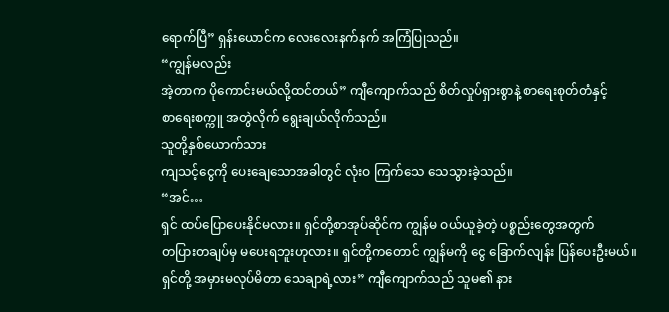ရောက်ပြီ” ရှန်းယောင်က လေးလေးနက်နက် အကြံပြုသည်။
“ကျွန်မလည်း
အဲ့တာက ပိုကောင်းမယ်လို့ထင်တယ်” ကျီကျောက်သည် စိတ်လှုပ်ရှားစွာနဲ့ စာရေးစုတ်တံနှင့်
စာရေးစက္ကူ အတွဲလိုက် ရွေးချယ်လိုက်သည်။
သူတို့နှစ်ယောက်သား
ကျသင့်ငွေကို ပေးချေသောအခါတွင် လုံးဝ ကြက်သေ သေသွားခဲ့သည်။
“အင်…
ရှင် ထပ်ပြောပေးနိုင်မလား။ ရှင်တို့စာအုပ်ဆိုင်က ကျွန်မ ဝယ်ယူခဲ့တဲ့ ပစ္စည်းတွေအတွက်
တပြားတချပ်မှ မပေးရဘူးဟုလား။ ရှင်တို့ကတောင် ကျွန်မကို ငွေ ခြောက်လျန်း ပြန်ပေးဦးမယ်။
ရှင်တို့ အမှားမလုပ်မိတာ သေချာရဲ့လား” ကျီကျောက်သည် သူမ၏ နား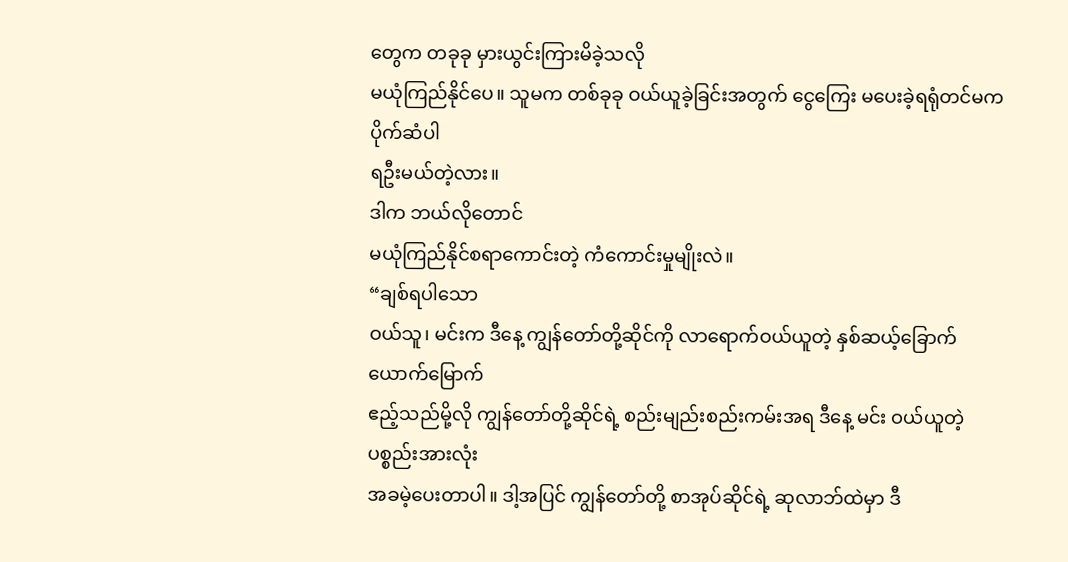တွေက တခုခု မှားယွင်းကြားမိခဲ့သလို
မယုံကြည်နိုင်ပေ။ သူမက တစ်ခုခု ဝယ်ယူခဲ့ခြင်းအတွက် ငွေကြေး မပေးခဲ့ရရုံတင်မက ပိုက်ဆံပါ
ရဦးမယ်တဲ့လား။
ဒါက ဘယ်လိုတောင်
မယုံကြည်နိုင်စရာကောင်းတဲ့ ကံကောင်းမှုမျိုးလဲ။
“ချစ်ရပါသော
ဝယ်သူ၊ မင်းက ဒီနေ့ ကျွန်တော်တို့ဆိုင်ကို လာရောက်ဝယ်ယူတဲ့ နှစ်ဆယ့်ခြောက်ယောက်မြောက်
ဧည့်သည်မို့လို ကျွန်တော်တို့ဆိုင်ရဲ့ စည်းမျည်းစည်းကမ်းအရ ဒီနေ့ မင်း ဝယ်ယူတဲ့ ပစ္စည်းအားလုံး
အခမဲ့ပေးတာပါ။ ဒါ့အပြင် ကျွန်တော်တို့ စာအုပ်ဆိုင်ရဲ့ ဆုလာဘ်ထဲမှာ ဒီ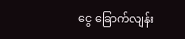ငွေ ခြောက်လျန်း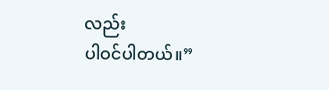လည်း
ပါဝင်ပါတယ်။”